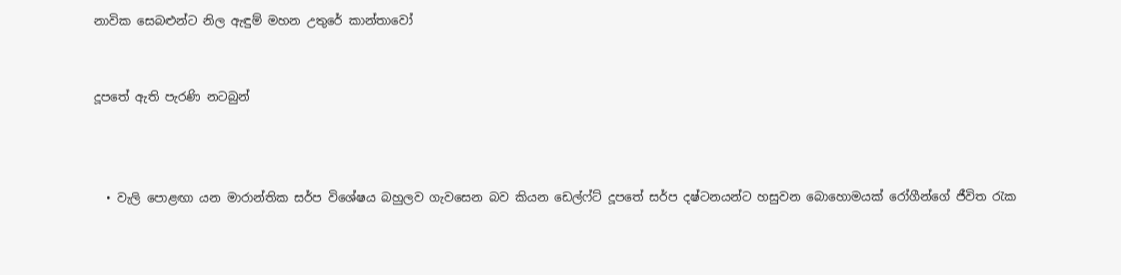නාවික සෙබළුන්ට නිල ඇඳුම් මහන උතුරේ කාන්තාවෝ


දූපතේ ඇති පැරණි නටබුන්



  • වැලි පොළඟා යන මාරාන්තික සර්ප විශේෂය බහුලව ගැවසෙන බව කියන ඩෙල්ෆ්ට් දූපතේ සර්ප දෂ්ටනයන්ට හසුවන බොහොමයක් රෝගීන්ගේ ජීවිත රැක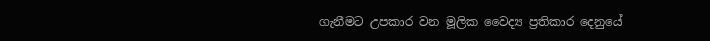ගැනීමට උපකාර වන මූලික වෛද්‍ය ප්‍රතිකාර දෙනුයේ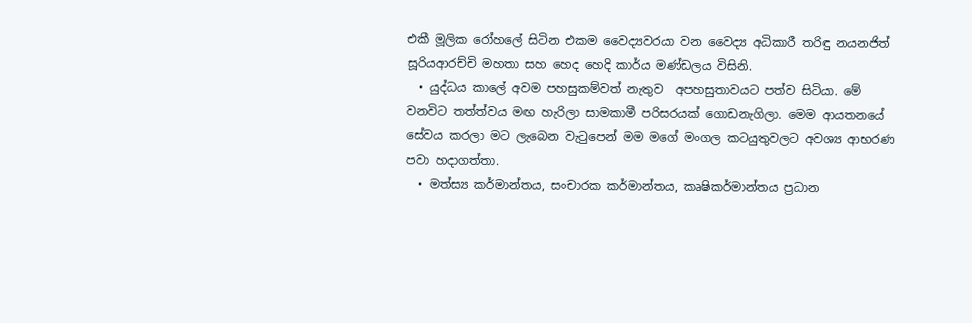එකී මූලික රෝහලේ සිටින එකම වෛද්‍යවරයා වන වෛද්‍ය අධිකාරී තරිඳු නයනජිත් සූරියආරච්චි මහතා සහ හෙද හෙදි කාර්ය මණ්ඩලය විසිනි.
  • යුද්ධය කාලේ අවම පහසුකම්වත් නැතුව  අපහසුතාවයට පත්ව සිටියා. මේ වනවිට තත්ත්වය මඟ හැරිලා සාමකාමී පරිසරයක් ගොඩනැගිලා. මෙම ආයතනයේ සේවය කරලා මට ලැබෙන වැටුපෙන් මම මගේ මංගල කටයුතුවලට අවශ්‍ය ආභරණ පවා හදාගත්තා.
  • මත්ස්‍ය කර්මාන්තය, සංචාරක කර්මාන්තය, කෘෂිකර්මාන්තය ප්‍රධාන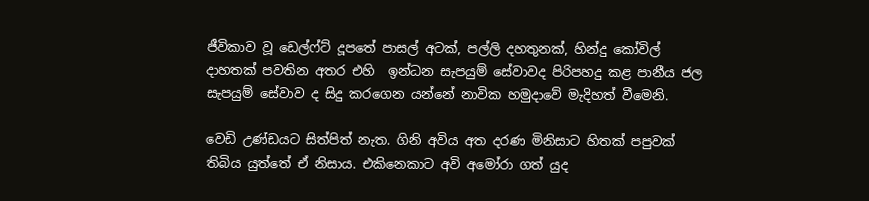ජීවිකාව වූ ඩෙල්ෆ්ට් දූපතේ පාසල් අටක්, පල්ලි දහතුනක්, හින්දු කෝවිල් දාහතක් පවතින අතර එහි  ඉන්ධන සැපයුම් සේවාවද පිරිපහදු කළ පානීය ජල සැපයුම් සේවාව ද සිදු කරගෙන යන්නේ නාවික හමුදාවේ මැදිහත් වීමෙනි.

වෙඩි උණ්ඩයට සිත්පිත් නැත. ගිනි අවිය අත දරණ මිනිසාට හිතක් පපුවක් තිබිය යුත්තේ ඒ නිසාය. එකිනෙකාට අවි අමෝරා ගත් යුද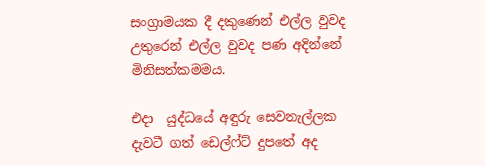සංග්‍රාමයක දී දකුණෙන් එල්ල වුවද උතුරෙන් එල්ල වුවද පණ අදින්නේ මිනිසත්කමමය.

එදා  යුද්ධයේ අඳුරු සෙවනැල්ලක දැවටී ගත් ඩෙල්ෆ්ට් දුපතේ අද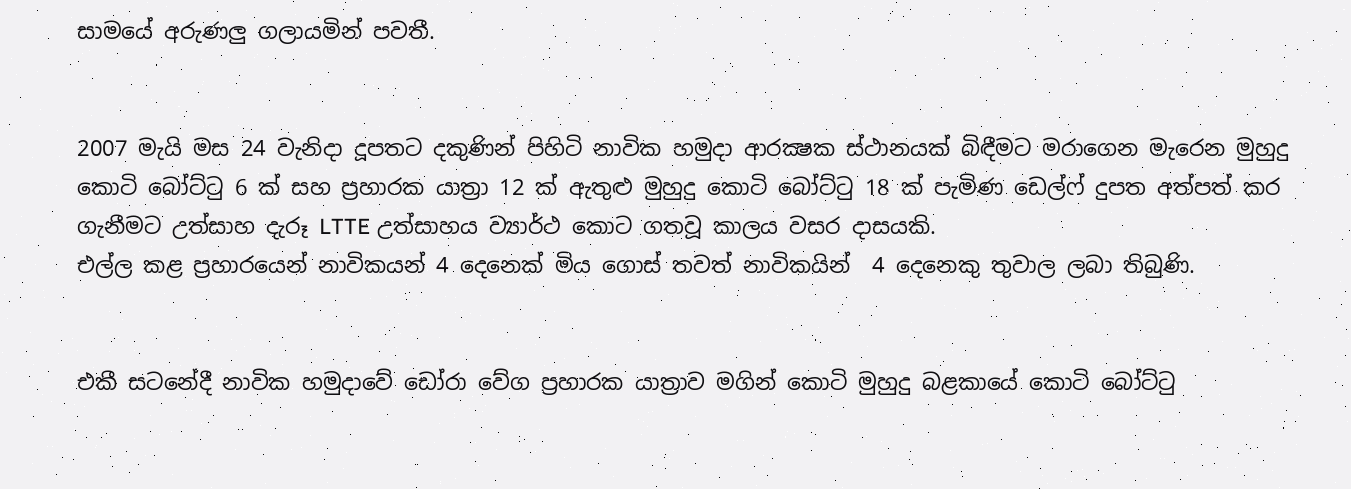සාමයේ අරුණලු‍ ගලායමින් පවතී.


2007 මැයි මස 24 වැනිදා දූපතට දකුණින් පිහිටි නාවික හමුදා ආරක්‍ෂක ස්ථානයක් බිඳීමට මරාගෙන මැරෙන මුහුදු කොටි බෝට්ටු 6 ක් සහ ප්‍රහාරක යාත්‍රා 12 ක් ඇතුළු මුහුදු කොටි බෝට්ටු 18 ක් පැමිණ ඩෙල්ෆ් දුපත අත්පත් කර ගැනීමට උත්සාහ දැරූ LTTE උත්සාහය ව්‍යාර්ථ කොට ගතවූ කාලය වසර දාසයකි.
එල්ල කළ ප්‍රහාරයෙන් නාවිකයන් 4 දෙනෙක් මිය ගොස් තවත් නාවිකයින්  4 දෙනෙකු තුවාල ලබා තිබුණි.


එකී සටනේදී නාවික හමුදාවේ ඩෝරා වේග ප්‍රහාරක යාත්‍රාව මගින් කොටි මුහුදු බළකායේ කොටි බෝට්ටු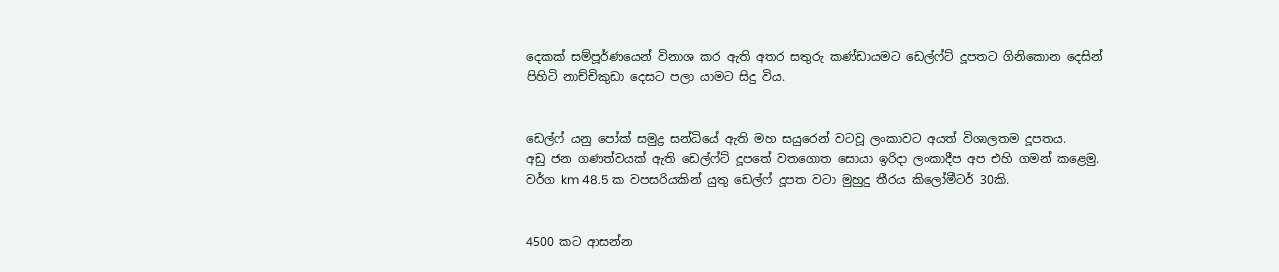දෙකක් සම්පූර්ණයෙන් විනාශ කර ඇති අතර සතුරු කණ්ඩායමට ඩෙල්ෆ්ට් දූපතට ගිනිකොන දෙසින් පිහිටි නාච්චිකුඩා දෙසට පලා යාමට සිදු විය.


ඩෙල්ෆ් යනු පෝක් සමුද්‍ර සන්ධියේ ඇති මහ සයුරෙන් වටවූ ලංකාවට අයත් විශාලතම දූපතය.
අඩු ජන ගණත්වයක් ඇති ඩෙල්ෆ්ට් දූපතේ වතගොත සොයා ඉරිදා ලංකාදීප අප එහි ගමන් කළෙමු.
වර්ග km 48.5 ක වපසරියකින් යුතු ඩෙල්ෆ් දූපත වටා මුහුදු තීරය කිලෝමීටර් 30කි.


4500 කට ආසන්න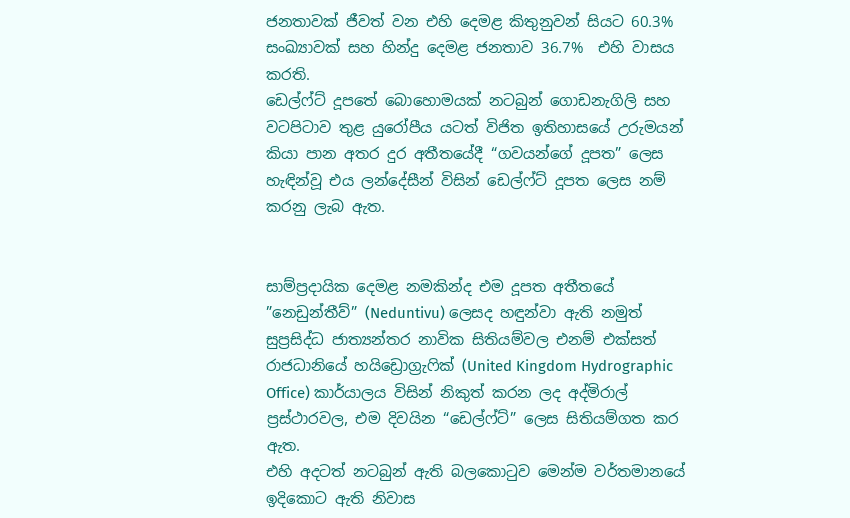ජනතාවක් ජීවත් වන එහි දෙමළ කිතුනුවන් සියට 60.3% සංඛ්‍යාවක් සහ හින්දු දෙමළ ජනතාව 36.7%  එහි වාසය කරති.
ඩෙල්ෆ්ට් දූපතේ බොහොමයක් නටබුන් ගොඩනැගිලි සහ වටපිටාව තුළ යුරෝපීය යටත් විජිත ඉතිහාසයේ උරුමයන් කියා පාන අතර දුර අතීතයේදී “ගවයන්ගේ දූපත” ලෙස හැඳින්වූ එය ලන්දේසීන් විසින් ඩෙල්ෆ්ට් දූපත ලෙස නම් කරනු ලැබ ඇත.


සාම්ප්‍රදායික දෙමළ නමකින්ද එම දූපත අතීතයේ ”නෙඩුන්තීව්” (Neduntivu) ලෙසද හඳුන්වා ඇති නමුත් සුප්‍රසිද්ධ ජාත්‍යන්තර නාවික සිතියම්වල එනම් එක්සත් රාජධානියේ හයිඩ්‍රොග්‍රැෆික් (United Kingdom Hydrographic Office) කාර්යාලය විසින් නිකුත් කරන ලද අද්මිරාල් ප්‍රස්ථාරවල, එම දිවයින “ඩෙල්ෆ්ට්” ලෙස සිතියම්ගත කර ඇත.
එහි අදටත් නටබුන් ඇති බලකොටුව මෙන්ම වර්තමානයේ ඉදිකොට ඇති නිවාස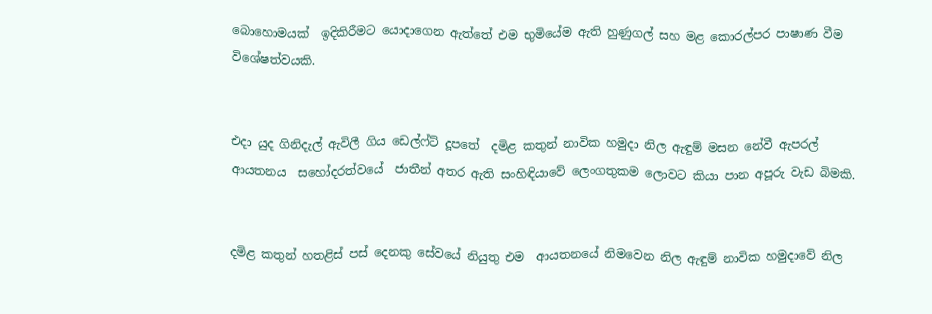බොහොමයක්  ඉදිකිරීමට යොදාගෙන ඇත්තේ එම භුමියේම ඇති හුණුගල් සහ මළ කොරල්පර පාෂාණ වීම විශේෂත්වයකි.


එදා යුද ගිනිදැල් ඇවිලී ගිය ඩෙල්ෆ්ට් දූපතේ  දමිළ කතුන් නාවික හමුදා නිල ඇඳුම් මසන නේවී ඇපරල් ආයතනය  සහෝදරත්වයේ  ජාතීන් අතර ඇති සංහිඳියාවේ ලෙංගතුකම ලොවට කියා පාන අපූරු වැඩ බිමකි.


දමිළ කතුන් හතළිස් පස් දෙනකු සේවයේ නියුතු එම  ආයතනයේ නිමවෙන නිල ඇඳුම් නාවික හමුදාවේ නිල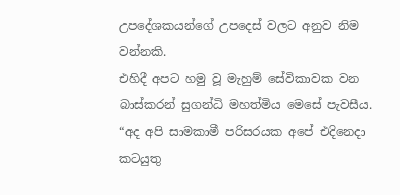උපදේශකයන්ගේ උපදෙස් වලට අනුව නිම වන්නකි.
එහිදී අපට හමු වූ මැහුම් සේවිකාවක වන බාස්කරන් සුගන්ධි මහත්මිය මෙසේ පැවසීය.
“අද අපි සාමකාමී පරිසරයක අපේ එදිනෙදා කටයුතු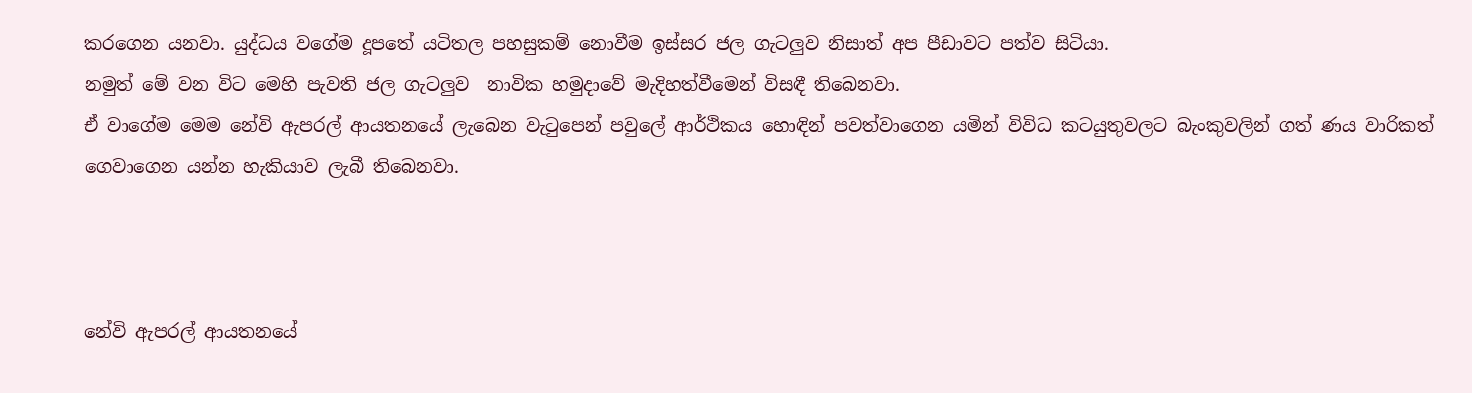කරගෙන යනවා. යුද්ධය වගේම දූපතේ යටිතල පහසුකම් නොවීම ඉස්සර ජල ගැටලු‍ව නිසාත් අප පීඩාවට පත්ව සිටියා.
නමුත් මේ වන විට මෙහි පැවති ජල ගැටලු‍ව  නාවික හමුදාවේ මැදිහත්වීමෙන් විසඳී තිබෙනවා.
ඒ වාගේම මෙම නේවි ඇපරල් ආයතනයේ ලැබෙන වැටුපෙන් පවුලේ ආර්ථිකය හොඳින් පවත්වාගෙන යමින් විවිධ කටයුතුවලට බැංකුවලින් ගත් ණය වාරිකත් ගෙවාගෙන යන්න හැකියාව ලැබී තිබෙනවා.



නේවි ඇපරල් ආයතනයේ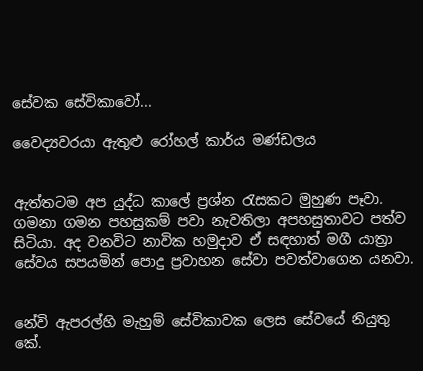සේවක සේවිකාවෝ...

වෛද්‍යවරයා ඇතුළු රෝහල් කාර්ය මණ්ඩලය


ඇත්තටම අප යුද්ධ කාලේ ප්‍රශ්න රැසකට මුහුණ පෑවා. ගමනා ගමන පහසුකම් පවා නැවතිලා අපහසුතාවට පත්ව සිටියා. අද වනවිට නාවික හමුදාව ඒ සඳහාත් මගී යාත්‍රා සේවය සපයමින් පොදු ප්‍රවාහන සේවා පවත්වාගෙන යනවා.


නේවි ඇපරල්හි මැහුම් සේවිකාවක ලෙස සේවයේ නියුතු කේ.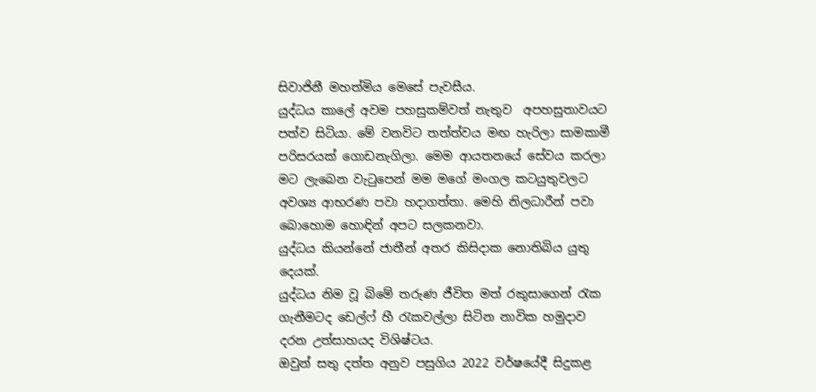සිවාජිනී මහත්මිය මෙසේ පැවසීය.
යුද්ධය කාලේ අවම පහසුකම්වත් නැතුව  අපහසුතාවයට පත්ව සිටියා. මේ වනවිට තත්ත්වය මඟ හැරිලා සාමකාමී පරිසරයක් ගොඩනැගිලා. මෙම ආයතනයේ සේවය කරලා මට ලැබෙන වැටුපෙන් මම මගේ මංගල කටයුතුවලට අවශ්‍ය ආභරණ පවා හදාගත්තා. මෙහි නිලධාරීන් පවා බොහොම හොඳින් අපට සලකනවා.
යුද්ධය කියන්නේ ජාතීන් අතර කිසිදාක නොතිබිය යුතු දෙයක්.
යුද්ධය නිම වූ බිමේ තරුණ ජීවිත මත් රකුසාගෙන් රැක ගැනීමටද ඩෙල්ෆ් හී රැකවල්ලා සිටින නාවික හමුදාව දරන උත්සාහයද විශිෂ්ටය.
ඔවුන් සතු දත්ත අනුව පසුගිය 2022 වර්ෂයේදී සිදුකළ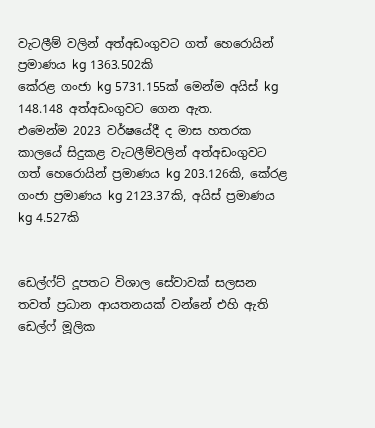වැටලීම් වලින් අත්අඩංගුවට ගත් හෙරොයින් ප්‍රමාණය kg 1363.502කි
කේරළ ගංජා kg 5731.155ක් මෙන්ම අයිස් kg 148.148 අත්අඩංගුවට ගෙන ඇත.
එමෙන්ම 2023 වර්ෂයේදී ද මාස හතරක කාලයේ සිදුකළ වැටලීම්වලින් අත්අඩංගුවට ගත් හෙරොයින් ප්‍රමාණය kg 203.126කි, කේරළ ගංජා ප්‍රමාණය kg 2123.37කි, අයිස් ප්‍රමාණය kg 4.527කි


ඩෙල්ෆ්ට් දූපතට විශාල සේවාවක් සලසන තවත් ප්‍රධාන ආයතනයක් වන්නේ එහි ඇති ඩෙල්ෆ් මූලික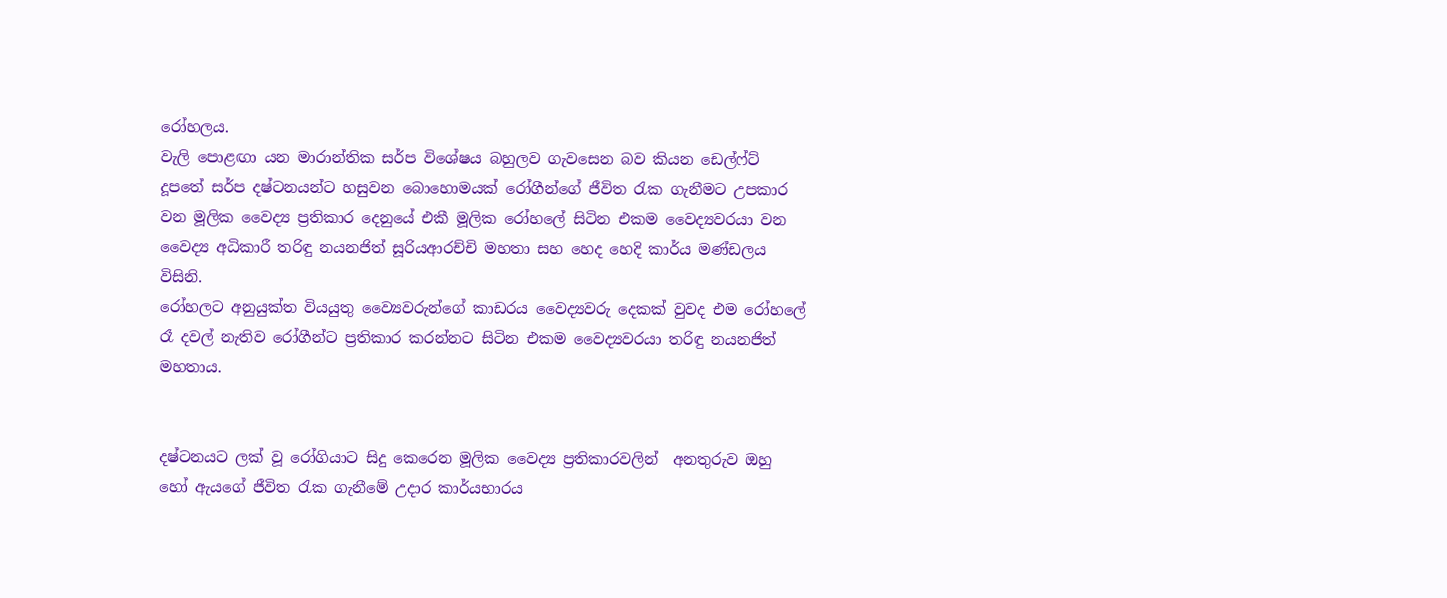රෝහලය.
වැලි පොළඟා යන මාරාන්තික සර්ප විශේෂය බහුලව ගැවසෙන බව කියන ඩෙල්ෆ්ට් දූපතේ සර්ප දෂ්ටනයන්ට හසුවන බොහොමයක් රෝගීන්ගේ ජීවිත රැක ගැනීමට උපකාර වන මූලික වෛද්‍ය ප්‍රතිකාර දෙනුයේ එකී මූලික රෝහලේ සිටින එකම වෛද්‍යවරයා වන වෛද්‍ය අධිකාරී තරිඳු නයනජිත් සූරියආරච්චි මහතා සහ හෙද හෙදි කාර්ය මණ්ඩලය විසිනි.
රෝහලට අනුයුක්ත වියයුතු ව්‍යෛවරුන්ගේ කාඩරය වෛද්‍යවරු දෙකක් වුවද එම රෝහලේ රෑ දවල් නැතිව රෝගීන්ට ප්‍රතිකාර කරන්නට සිටින එකම වෛද්‍යවරයා තරිඳු නයනජිත් මහතාය.


දෂ්ටනයට ලක් වූ රෝගියාට සිදු කෙරෙන මූලික වෛද්‍ය ප්‍රතිකාරවලින්  අනතුරුව ඔහු හෝ ඇයගේ ජීවිත රැක ගැනීමේ උදාර කාර්යභාරය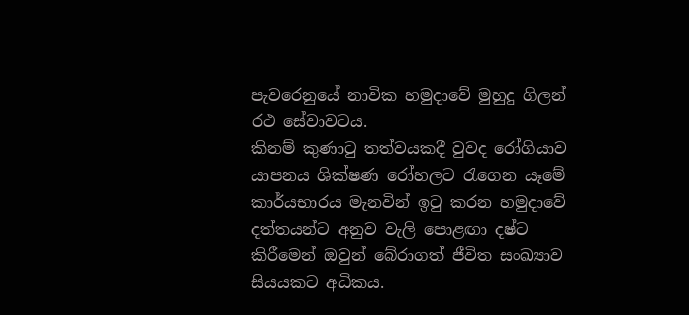පැවරෙනුයේ නාවික හමුදාවේ මුහුදු ගිලන් රථ සේවාවටය.
කිනම් කුණාටු තත්වයකදී වුවද රෝගියාව යාපනය ශික්ෂණ රෝහලට රැගෙන යෑමේ කාර්යභාරය මැනවින් ඉටු කරන හමුදාවේ දත්තයන්ට අනුව වැලි පොළඟා දෂ්ට කිරීමෙන් ඔවුන් බේරාගත් ජීවිත සංඛ්‍යාව සියයකට අධිකය.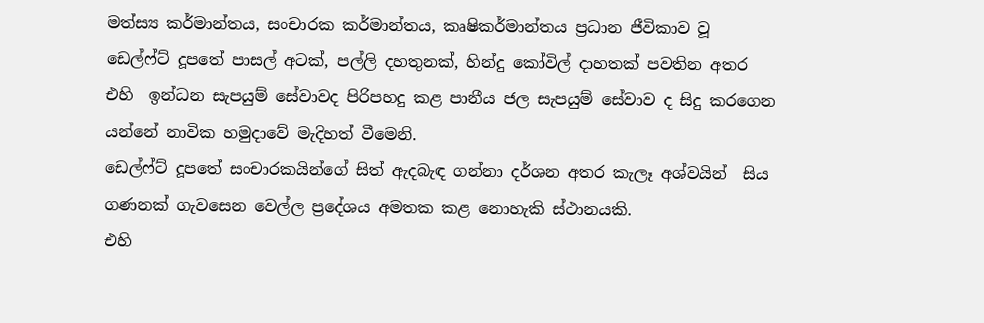මත්ස්‍ය කර්මාන්තය, සංචාරක කර්මාන්තය, කෘෂිකර්මාන්තය ප්‍රධාන ජීවිකාව වූ ඩෙල්ෆ්ට් දූපතේ පාසල් අටක්, පල්ලි දහතුනක්, හින්දු කෝවිල් දාහතක් පවතින අතර එහි  ඉන්ධන සැපයුම් සේවාවද පිරිපහදු කළ පානීය ජල සැපයුම් සේවාව ද සිදු කරගෙන යන්නේ නාවික හමුදාවේ මැදිහත් වීමෙනි.
ඩෙල්ෆ්ට් දූපතේ සංචාරකයින්ගේ සිත් ඇදබැඳ ගන්නා දර්ශන අතර කැලෑ අශ්වයින්  සිය ගණනක් ගැවසෙන වෙල්ල ප්‍රදේශය අමතක කළ නොහැකි ස්ථානයකි.
එහි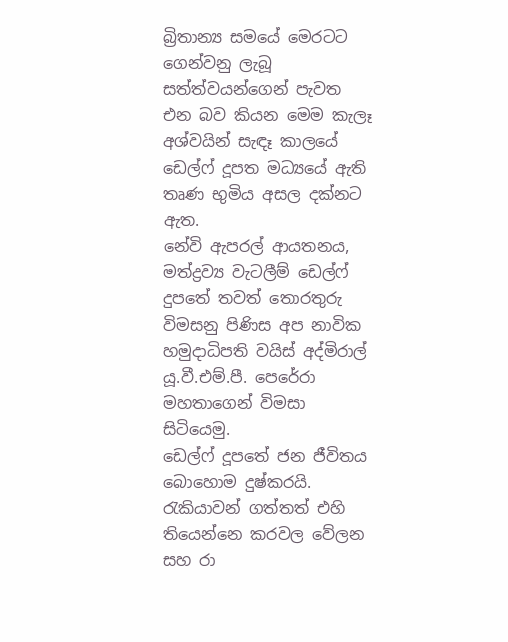බ්‍රිතාන්‍ය සමයේ මෙරටට ගෙන්වනු ලැබූ  සත්ත්වයන්ගෙන් පැවත එන බව කියන මෙම කැලෑ අශ්වයින් සැඳෑ කාලයේ ඩෙල්ෆ් දූපත මධ්‍යයේ ඇති තෘණ භුමිය අසල දක්නට ඇත.
නේවි ඇපරල් ආයතනය, මත්ද්‍රව්‍ය වැටලීම් ඩෙල්ෆ් දුපතේ තවත් තොරතුරු විමසනු පිණිස අප නාවික හමුදාධිපති වයිස් අද්මිරාල් යූ.වී.එම්.පී. පෙරේරා මහතාගෙන් විමසා සිටියෙමු.
ඩෙල්ෆ් දූපතේ ජන ජීවිතය බොහොම දුෂ්කරයි. රැකියාවන් ගත්තත් එහි තියෙන්නෙ කරවල වේලන සහ රා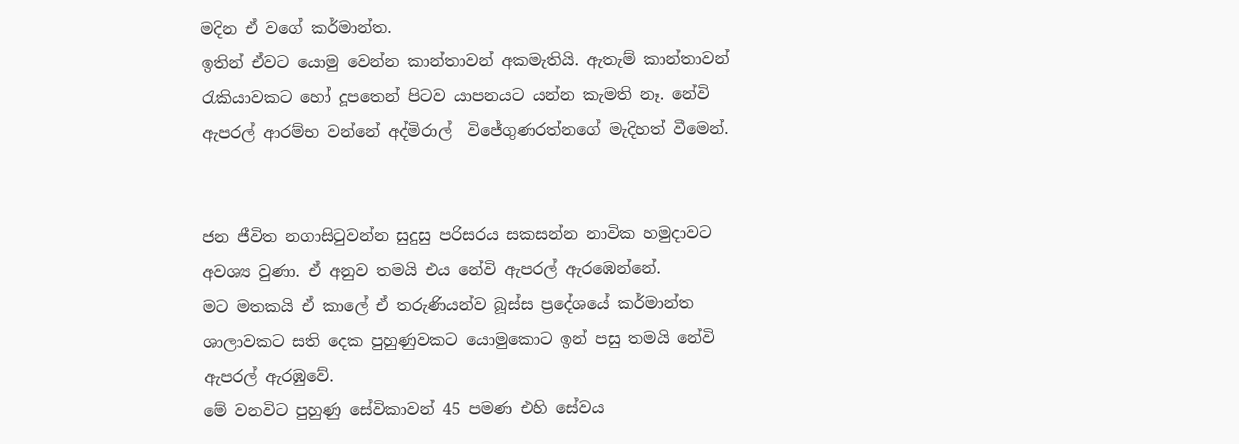මදින ඒ වගේ කර්මාන්ත.
ඉතින් ඒවට යොමු වෙන්න කාන්තාවන් අකමැතියි. ඇතැම් කාන්තාවන් රැකියාවකට හෝ දූපතෙන් පිටව යාපනයට යන්න කැමති නෑ. නේවි ඇපරල් ආරම්භ වන්නේ අද්මිරාල්  විජේගුණරත්නගේ මැදිහත් වීමෙන්.


ජන ජීවිත නගාසිටුවන්න සුදුසු පරිසරය සකසන්න නාවික හමුදාවට අවශ්‍ය වුණා. ඒ අනුව තමයි එය නේවි ඇපරල් ඇරඹෙන්නේ.
මට මතකයි ඒ කාලේ ඒ තරුණියන්ව බූස්ස ප්‍රදේශයේ කර්මාන්ත ශාලාවකට සති දෙක පුහුණුවකට යොමුකොට ඉන් පසු තමයි නේවි ඇපරල් ඇරඹුවේ.
මේ වනවිට පුහුණු සේවිකාවන් 45 පමණ එහි සේවය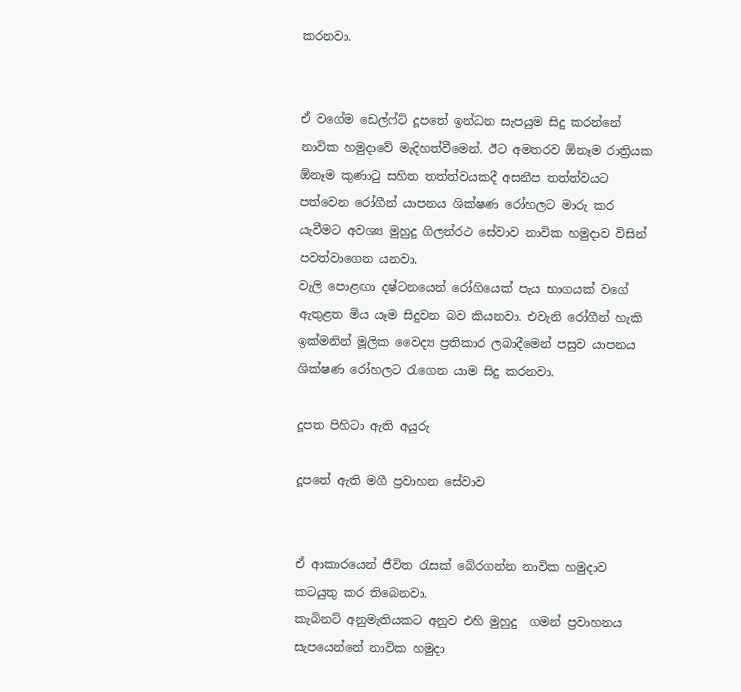කරනවා.


ඒ වගේම ඩෙල්ෆ්ට් දූපතේ ඉන්ධන සැපයුම සිදු කරන්නේ නාවික හමුදාවේ මැදිහත්වීමෙන්. ඊට අමතරව ඕනෑම රාත්‍රියක ඕනෑම කුණාටු සහිත තත්ත්වයකදී අසනීප තත්ත්වයට පත්වෙන රෝගීන් යාපනය ශික්ෂණ රෝහලට මාරු කර යැවීමට අවශ්‍ය මුහුදු ගිලන්රථ සේවාව නාවික හමුදාව විසින් පවත්වාගෙන යනවා.
වැලි පොළඟා දෂ්ටනයෙන් රෝගියෙක් පැය භාගයක් වගේ ඇතුළත මිය යෑම සිදුවන බව කියනවා. එවැනි රෝගීන් හැකි ඉක්මනින් මූලික වෛද්‍ය ප්‍රතිකාර ලබාදීමෙන් පසුව යාපනය ශික්ෂණ රෝහලට රැගෙන යාම සිදු කරනවා.

දූපත පිහිටා ඇති අයුරු

දූපතේ ඇති මගී ප්‍රවාහන සේවාව


ඒ ආකාරයෙන් ජීවිත රැසක් බේරගන්න නාවික හමුදාව කටයුතු කර තිබෙනවා.
කැබිනට් අනුමැතියකට අනුව එහි මුහුදු  ගමන් ප්‍රවාහනය සැපයෙන්නේ නාවික හමුදා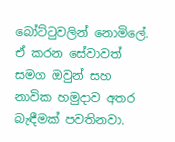බෝට්ටුවලින් නොමිලේ.
ඒ කරන සේවාවත් සමග ඔවුන් සහ නාවික හමුදාව අතර බැඳීමක් පවතිනවා.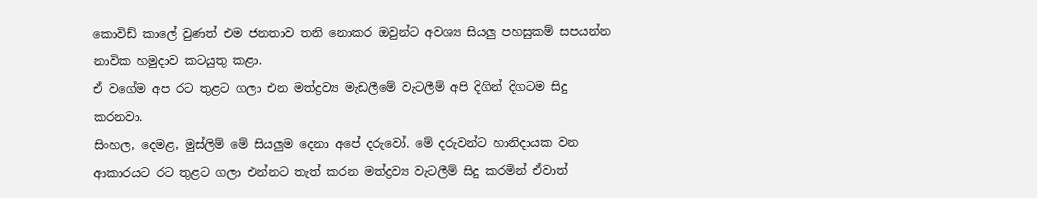කොවිඩ් කාලේ වුණත් එම ජනතාව තනි නොකර ඔවුන්ට අවශ්‍ය සියලු‍ පහසුකම් සපයන්න නාවික හමුදාව කටයුතු කළා.
ඒ වගේම අප රට තුළට ගලා එන මත්ද්‍රව්‍ය මැඩලීමේ වැටලීම් අපි දිගින් දිගටම සිදු කරනවා.
සිංහල, දෙමළ, මුස්ලිම් මේ සියලුම දෙනා අපේ දරුවෝ. මේ දරුවන්ට හානිදායක වන ආකාරයට රට තුළට ගලා එන්නට තැත් කරන මත්ද්‍රව්‍ය වැටලීම් සිදු කරමින් ඒවාත්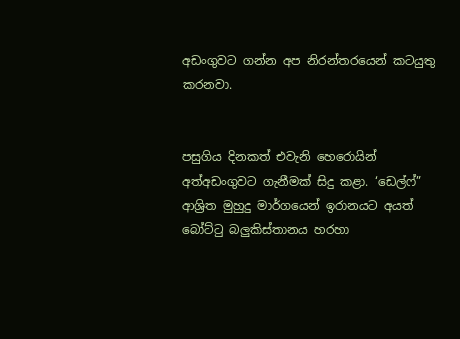අඩංගුවට ගන්න අප නිරන්තරයෙන් කටයුතු කරනවා.


පසුගිය දිනකත් එවැනි හෙරොයින් අත්අඩංගුවට ගැනීමක් සිදු කළා. ‘ඩෙල්ෆ්” ආශ්‍රිත මුහුදු මාර්ගයෙන් ඉරානයට අයත් බෝට්ටු බලු‍කිස්තානය හරහා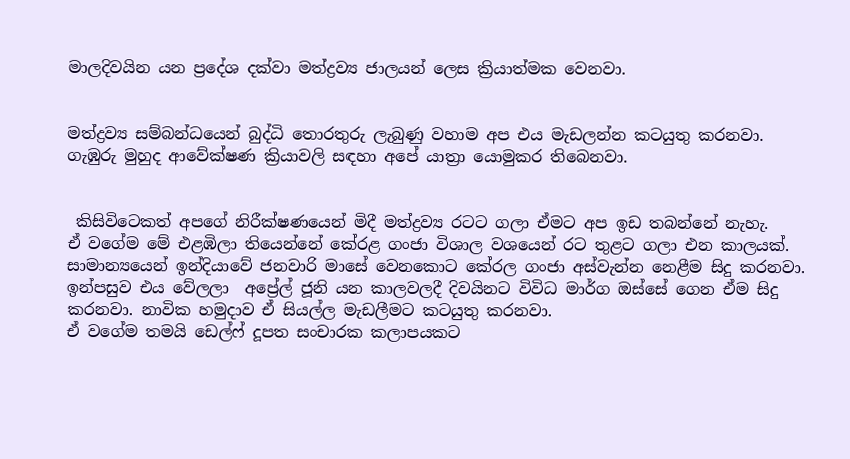මාලදිවයින යන ප්‍රදේශ දක්වා මත්ද්‍රව්‍ය ජාලයන් ලෙස ක්‍රියාත්මක වෙනවා.


මත්ද්‍රව්‍ය සම්බන්ධයෙන් බුද්ධි තොරතුරු ලැබුණු වහාම අප එය මැඩලන්න කටයුතු කරනවා.
ගැඹුරු මුහුද ආවේක්ෂණ ක්‍රියාවලි සඳහා අපේ යාත්‍රා යොමුකර තිබෙනවා.


 කිසිවිටෙකත් අපගේ නිරීක්ෂණයෙන් මිදී මත්ද්‍රව්‍ය රටට ගලා ඒමට අප ඉඩ තබන්නේ නැහැ.
ඒ වගේම මේ එළඹිලා තියෙන්නේ කේරළ ගංජා විශාල වශයෙන් රට තුළට ගලා එන කාලයක්.
සාමාන්‍යයෙන් ඉන්දියාවේ ජනවාරි මාසේ වෙනකොට කේරල ගංජා අස්වැන්න නෙළීම සිදු කරනවා.
ඉන්පසුව එය වේලලා  අප්‍රේල් ජූනි යන කාලවලදී දිවයිනට විවිධ මාර්ග ඔස්සේ ගෙන ඒම සිදු කරනවා. නාවික හමුදාව ඒ සියල්ල මැඩලීමට කටයුතු කරනවා.
ඒ වගේම තමයි ඩෙල්ෆ් දූපත සංචාරක කලාපයකට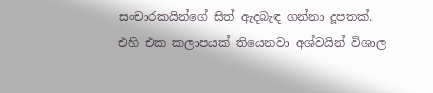සංචාරකයින්ගේ සිත් ඇදබැඳ ගන්නා දූපතක්.
එහි එක කලාපයක් තියෙනවා අශ්වයින් විශාල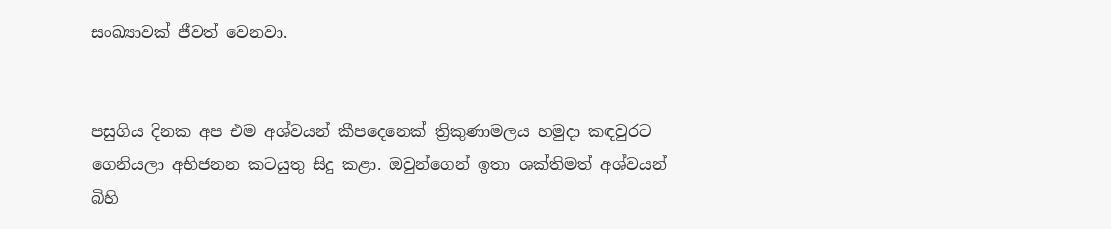සංඛ්‍යාවක් ජීවත් වෙනවා.


පසුගිය දිනක අප එම අශ්වයන් කීපදෙනෙක් ත්‍රිකුණාමලය හමුදා කඳවුරට ගෙනියලා අභිජනන කටයුතු සිදු කළා. ඔවුන්ගෙන් ඉතා ශක්තිමත් අශ්වයන් බිහි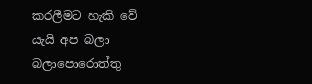කරලීමට හැකි වේ යැයි අප බලා බලාපොරොත්තු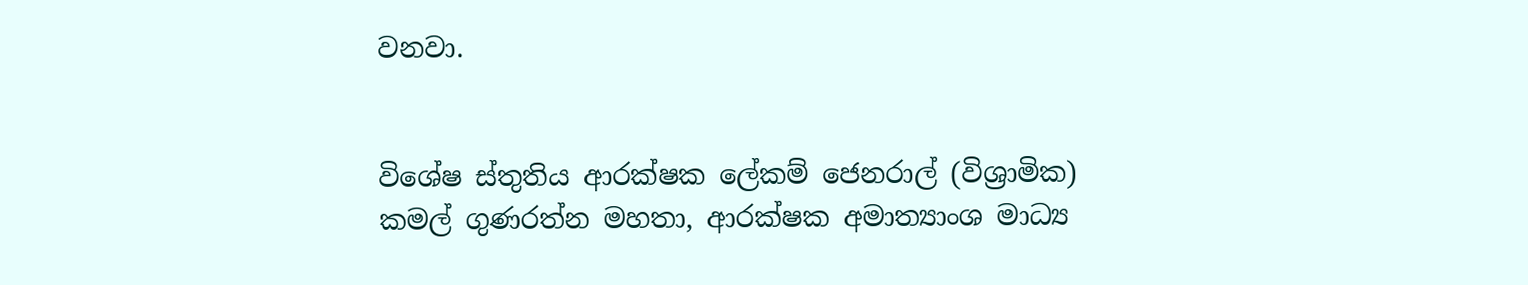වනවා.


විශේෂ ස්තුතිය ආරක්ෂක ලේකම් ජෙනරාල් (විශ්‍රාමික) කමල් ගුණරත්න මහතා, ආරක්ෂක අමාත්‍යාංශ මාධ්‍ය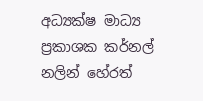අධ්‍යක්ෂ මාධ්‍ය ප්‍රකාශක කර්නල් නලින් හේරත්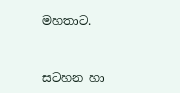මහතාට.



සටහන හා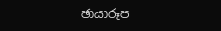ඡායාරූප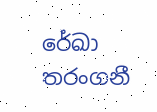රේඛා තරංගනී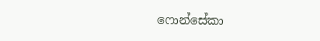ෆොන්සේකා